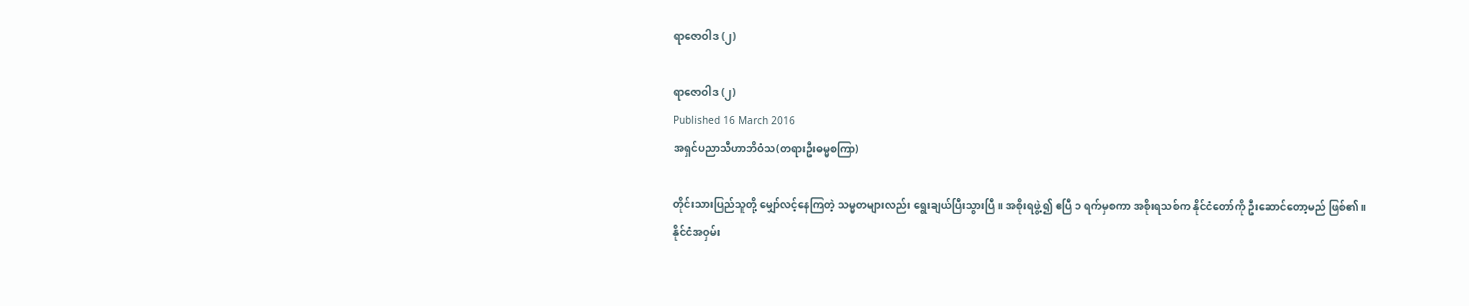ရာဇောဝါဒ (၂)

ရာဇောဝါဒ (၂)
Published 16 March 2016
အရှင်ပညာသီဟာဘိဝံသ(တရားဦးဓမ္မစကြာ)

တိုင်းသားပြည်သူတို့ မျှော်လင့်နေကြတဲ့ သမ္မတများလည်း ရွေးချယ်ပြီးသွားပြီ။ အစိုးရဖွဲ့၍ ဧပြီ ၁ ရက်မှစကာ အစိုးရသစ်က နိုင်ငံတော်ကို ဦးဆောင်တော့မည် ဖြစ်၏။
နိုင်ငံအဝှမ်း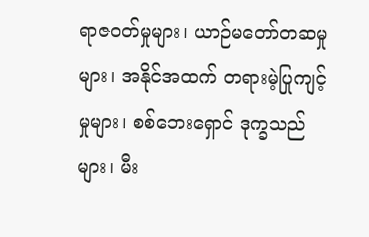ရာဇဝတ်မှုများ၊ ယာဉ်မတော်တဆမှုများ၊ အနိုင်အထက် တရားမဲ့ပြုကျင့်မှုများ၊ စစ်ဘေးရှောင် ဒုက္ခသည်များ၊ မီး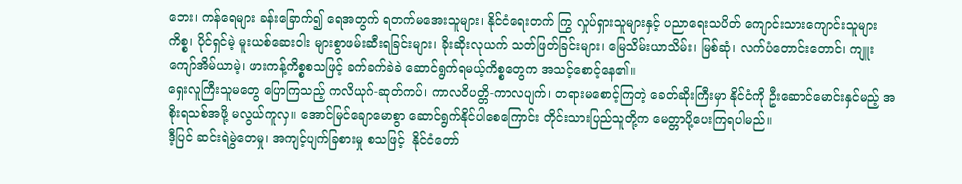ဘေး၊ ကန်ရေများ ခန်းခြောက်၍ ရေအတွက် ရတက်မအေးသူများ၊ နိုင်ငံရေးတက် ကြွ လှုပ်ရှားသူများနှင့် ပညာရေးသပိတ် ကျောင်းသားကျောင်းသူများကိစ္စ၊ ပိုင်ရှင်မဲ့ မူးယစ်ဆေးဝါး များစွာဖမ်းဆီးရခြင်းများ၊ ခိုးဆိုးလုယက် သတ်ဖြတ်ခြင်းများ၊ မြေသိမ်းယာသိမ်း၊ မြစ်ဆုံ၊ လက်ပံတောင်းတောင်၊ ကျူးကျော်အိမ်ယာမဲ့၊ ဖားကန့်ကိစ္စစသဖြင့် ခက်ခက်ခဲခဲ ဆောင်ရွက်ရမယ့်ကိစ္စတွေက အသင့်စောင့်နေ၏။
ရှေးလူကြီးသူမတွေ ပြောကြသည့် ကလိယုဂ်-ဆုတ်ကပ်၊ ကာလဝိပတ္တိ-ကာလပျက်၊ တရားမစောင့်ကြတဲ့ ခေတ်ဆိုးကြီးမှာ နိုင်ငံကို ဦးဆောင်မောင်းနှင်မည့် အစိုးရသစ်အဖို့ မလွယ်ကူလှ။ အောင်မြင်ချောမောစွာ ဆောင်ရွက်နိုင်ပါစေကြောင်း တိုင်းသားပြည်သူတို့က မေတ္တာပို့ပေးကြရပါမည်။
ဒီ့ပြင် ဆင်းရဲမွဲတေမှု၊ အကျင့်ပျက်ခြစားမှု စသဖြင့်  နိုင်ငံတော်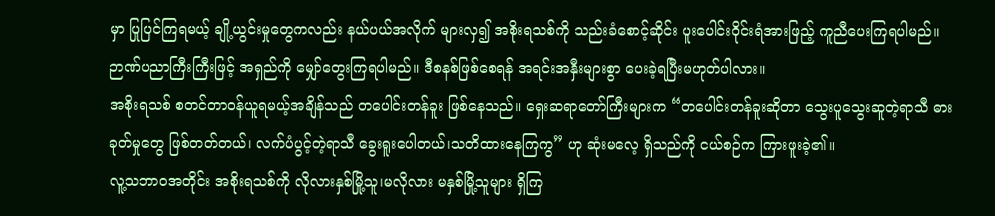မှာ ပြုပြင်ကြရမယ့် ချို့ယွင်းမှုတွေကလည်း နယ်ပယ်အလိုက် များလှ၍ အစိုးရသစ်ကို သည်းခံစောင့်ဆိုင်း ပူးပေါင်းဝိုင်းရံအားဖြည့် ကူညီပေးကြရပါမည်။ ဉာဏ်ပညာကြီးကြီးဖြင့် အရှည်ကို မျှော်တွေးကြရပါမည်။ ဒီစနစ်ဖြစ်စေရန် အရင်းအနှီးများစွာ ပေးခဲ့ရပြီးမဟုတ်ပါလား။
အစိုးရသစ် စတင်တာဝန်ယူရမယ့်အချိန်သည် တပေါင်းတန်ခူး ဖြစ်နေသည်။ ရှေးဆရာတော်ကြီးများက “တပေါင်းတန်ခူးဆိုတာ သွေးပူသွေးဆူတဲ့ရာသီ ဓားခုတ်မှုတွေ ဖြစ်တတ်တယ်၊ လက်ပံပွင့်တဲ့ရာသီ ခွေးရူးပေါတယ်၊သတိထားနေကြကွ” ဟု ဆုံးမလေ့ ရှိသည်ကို ငယ်စဉ်က ကြားဖူးခဲ့၏။
လူ့သဘာဝအတိုင်း အစိုးရသစ်ကို လိုလားနှစ်မြို့သူ၊မလိုလား မနှစ်မြို့သူများ ရှိကြ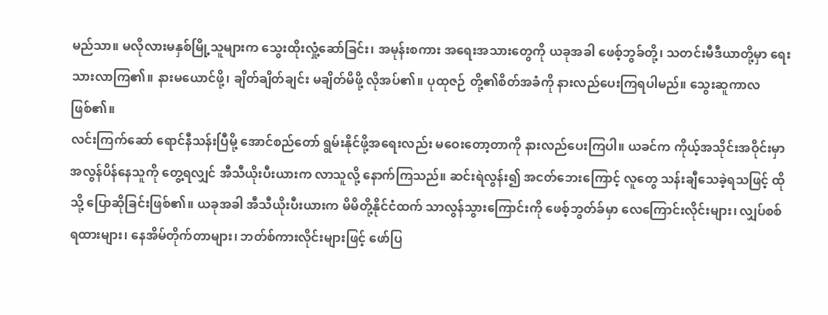မည်သာ။ မလိုလားမနှစ်မြို့သူများက သွေးထိုးလှုံ့ဆော်ခြင်း၊ အမုန်းစကား အရေးအသားတွေကို ယခုအခါ ဖေစ့်ဘွခ်တို့၊ သတင်းမီဒီယာတို့မှာ ရေးသားလာကြ၏။ နားမယောင်ဖို့၊ ချိတ်ချိတ်ချင်း မချိတ်မိဖို့ လိုအပ်၏။ ပုထုဇဉ် တို့၏စိတ်အခံကို နားလည်ပေးကြရပါမည်။ သွေးဆူကာလဖြစ်၏။
လင်းကြက်ဆော် ရောင်နီသန်းပြီမို့ အောင်စည်တော် ရွမ်းနိုင်ဖို့အရေးလည်း မဝေးတော့တာကို နားလည်ပေးကြပါ။ ယခင်က ကိုယ့်အသိုင်းအဝိုင်းမှာ အလွန်ပိန်နေသူကို တွေ့ရလျှင် အီသီယိုးပီးယားက လာသူလို့ နောက်ကြသည်။ ဆင်းရဲလွန်း၍ အငတ်ဘေးကြောင့် လူတွေ သန်းချီသေခဲ့ရသဖြင့် ထိုသို့ ပြောဆိုခြင်းဖြစ်၏။ ယခုအခါ အီသီယိုးပီးယားက မိမိတို့နိုင်ငံထက် သာလွန်သွားကြောင်းကို ဖေစ့်ဘွတ်ခ်မှာ လေကြောင်းလိုင်းများ၊ လျှပ်စစ်ရထားများ၊ နေအိမ်တိုက်တာများ၊ ဘတ်စ်ကားလိုင်းများဖြင့် ဖော်ပြ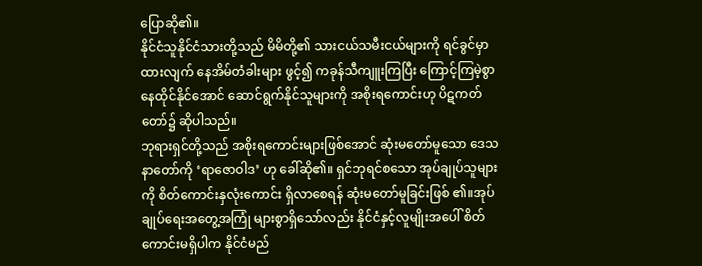ပြောဆို၏။
နိုင်ငံသူနိုင်ငံသားတို့သည် မိမိတို့၏ သားငယ်သမီးငယ်များကို ရင်ခွင်မှာထားလျက် နေအိမ်တံခါးများ ဖွင့်၍ ကခုန်သီကျူးကြပြီး ကြောင့်ကြမဲ့စွာ နေထိုင်နိုင်အောင် ဆောင်ရွက်နိုင်သူများကို အစိုးရကောင်းဟု ပိဋကတ်တော်၌ ဆိုပါသည်။
ဘုရားရှင်တို့သည် အစိုးရကောင်းများဖြစ်အောင် ဆုံးမတော်မူသော ဒေသနာတော်ကို ‘ရာဇောဝါဒ’ ဟု ခေါ်ဆို၏။ ရှင်ဘုရင်စသော အုပ်ချုပ်သူများကို စိတ်ကောင်းနှလုံးကောင်း ရှိလာစေရန် ဆုံးမတော်မူခြင်းဖြစ် ၏။အုပ်ချုပ်ရေးအတွေ့အကြုံ များစွာရှိသော်လည်း နိုင်ငံနှင့်လူမျိုးအပေါ် စိတ်ကောင်းမရှိပါက နိုင်ငံမည်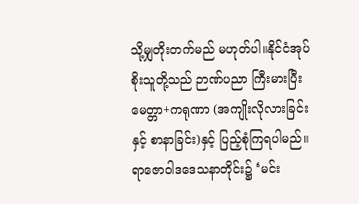သို့မျှတိုးတက်မည် မဟုတ်ပါ။နိုင်ငံအုပ်စိုးသူတို့သည် ဉာဏ်ပညာ ကြီးမားပြီး မေတ္တာ+ကရုဏာ (အကျိုးလိုလားခြင်းနှင့် စာနာခြင်း)နှင့် ပြည့်စုံကြရပါမည်။
ရာဇောဝါဒဒေသနာတိုင်း၌ ‘မင်း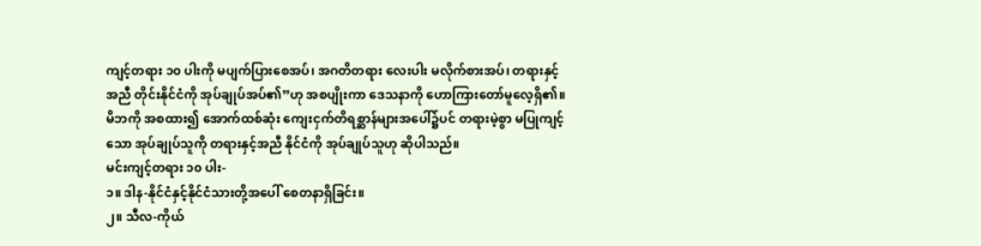ကျင့်တရား ၁၀ ပါးကို မပျက်ပြားစေအပ်၊ အဂတိတရား လေးပါး မလိုက်စားအပ်၊ တရားနှင့်အညီ တိုင်းနိုင်ငံကို အုပ်ချုပ်အပ်၏”ဟု အစပျိုးကာ ဒေသနာကို ဟောကြားတော်မူလေ့ရှိ၏။
မိဘကို အစထား၍ အောက်ထစ်ဆုံး ကျေးငှက်တိရစ္ဆာန်များအပေါ်၌ပင် တရားမဲ့စွာ မပြုကျင့်သော အုပ်ချုပ်သူကို တရားနှင့်အညီ နိုင်ငံကို အုပ်ချုပ်သူဟု ဆိုပါသည်။
မင်းကျင့်တရား ၁၀ ပါး-
၁။ ဒါန-နိုင်ငံနှင့်နိုင်ငံသားတို့အပေါ် စေတနာရှိခြင်း။
၂။ သီလ-ကိုယ်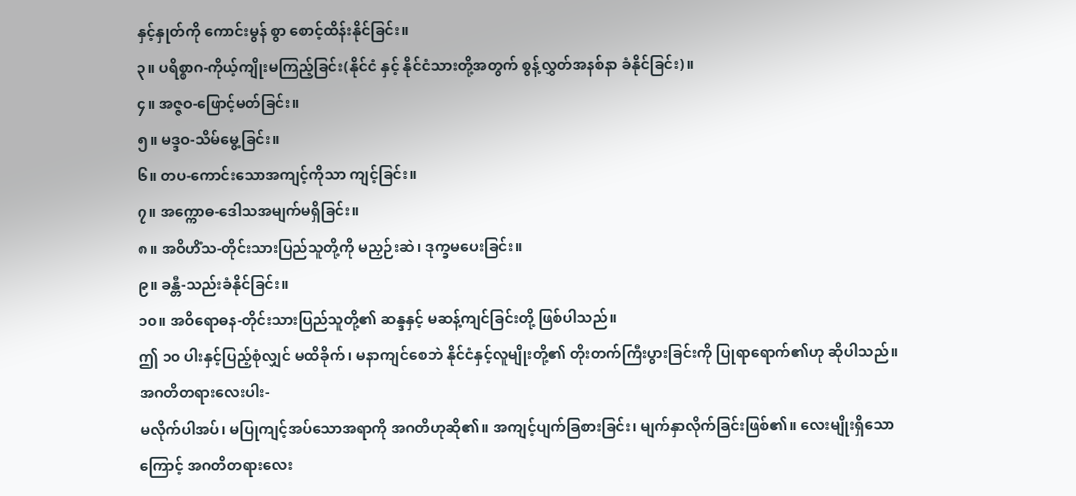နှင့်နှုတ်ကို ကောင်းမွန် စွာ စောင့်ထိန်းနိုင်ခြင်း။
၃။ ပရိစ္စာဂ-ကိုယ့်ကျိုးမကြည့်ခြင်း(နိုင်ငံ နှင့် နိုင်ငံသားတို့အတွက် စွန့်လွှတ်အနစ်နာ ခံနိုင်ခြင်း)။
၄။ အဇ္ဇဝ-ဖြောင့်မတ်ခြင်း။
၅။ မဒ္ဒဝ-သိမ်မွေ့ခြင်း။
၆။ တပ-ကောင်းသောအကျင့်ကိုသာ ကျင့်ခြင်း။
၇။ အက္ကောဓ-ဒေါသအမျက်မရှိခြင်း။
၈။ အဝိဟိံသ-တိုင်းသားပြည်သူတို့ကို မညှဉ်းဆဲ၊ ဒုက္ခမပေးခြင်း။
၉။ ခန္တီ-သည်းခံနိုင်ခြင်း။
၁၀။ အဝိရောဓန-တိုင်းသားပြည်သူတို့၏ ဆန္ဒနှင့် မဆန့်ကျင်ခြင်းတို့ ဖြစ်ပါသည်။
ဤ ၁၀ ပါးနှင့်ပြည့်စုံလျှင် မထိခိုက်၊ မနာကျင်စေဘဲ နိုင်ငံနှင့်လူမျိုးတို့၏ တိုးတက်ကြီးပွားခြင်းကို ပြုရာရောက်၏ဟု ဆိုပါသည်။
အဂတိတရားလေးပါး-
မလိုက်ပါအပ်၊ မပြုကျင့်အပ်သောအရာကို အဂတိဟုဆို၏။ အကျင့်ပျက်ခြစားခြင်း၊ မျက်နှာလိုက်ခြင်းဖြစ်၏။ လေးမျိုးရှိသောကြောင့် အဂတိတရားလေး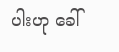ပါးဟု ခေါ်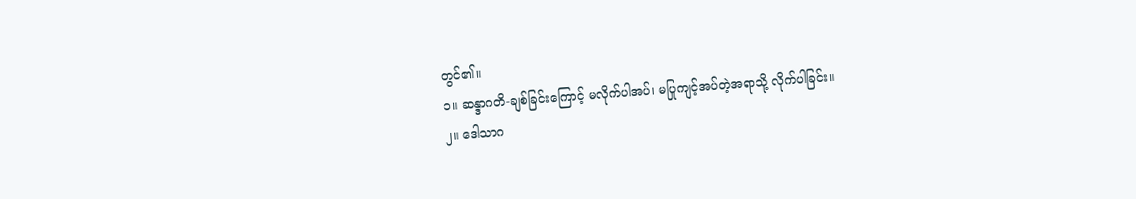တွင်၏။
၁။ ဆန္ဒာဂတိ-ချစ်ခြင်းကြောင့် မလိုက်ပါအပ်၊ မပြုကျင့်အပ်တဲ့အရာသို့ လိုက်ပါခြင်း။
၂။ ဒေါသာဂ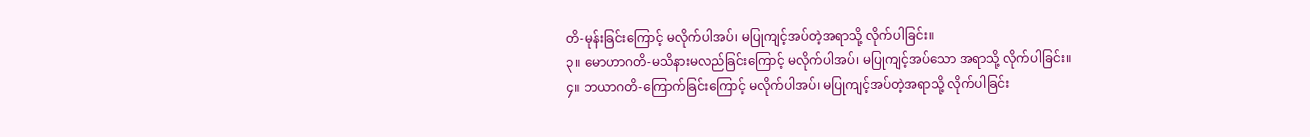တိ-မုန်းခြင်းကြောင့် မလိုက်ပါအပ်၊ မပြုကျင့်အပ်တဲ့အရာသို့ လိုက်ပါခြင်း။
၃။ မောဟာဂတိ-မသိနားမလည်ခြင်းကြောင့် မလိုက်ပါအပ်၊ မပြုကျင့်အပ်သော အရာသို့ လိုက်ပါခြင်း။
၄။ ဘယာဂတိ-ကြောက်ခြင်းကြောင့် မလိုက်ပါအပ်၊ မပြုကျင့်အပ်တဲ့အရာသို့ လိုက်ပါခြင်း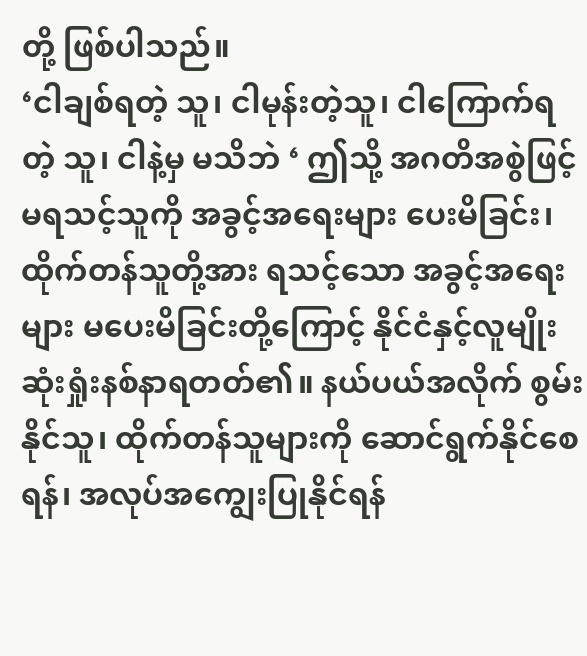တို့ ဖြစ်ပါသည်။
‘ငါချစ်ရတဲ့ သူ၊ ငါမုန်းတဲ့သူ၊ ငါကြောက်ရတဲ့ သူ၊ ငါနဲ့မှ မသိဘဲ ‘ ဤသို့ အဂတိအစွဲဖြင့် မရသင့်သူကို အခွင့်အရေးများ ပေးမိခြင်း၊ ထိုက်တန်သူတို့အား ရသင့်သော အခွင့်အရေးများ မပေးမိခြင်းတို့ကြောင့် နိုင်ငံနှင့်လူမျိုး ဆုံးရှုံးနစ်နာရတတ်၏။ နယ်ပယ်အလိုက် စွမ်းနိုင်သူ၊ ထိုက်တန်သူများကို ဆောင်ရွက်နိုင်စေရန်၊ အလုပ်အကျွေးပြုနိုင်ရန်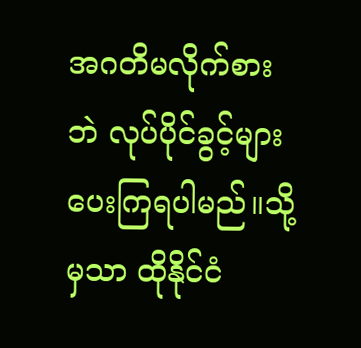အဂတိမလိုက်စားဘဲ လုပ်ပိုင်ခွင့်များ ပေးကြရပါမည်။သို့မှသာ ထိုနိုင်ငံ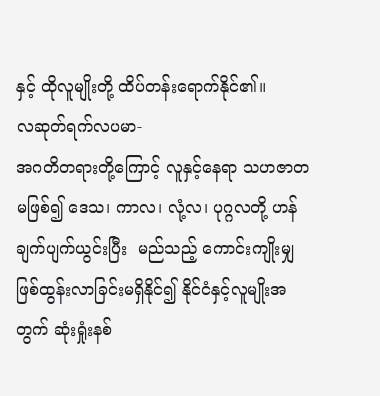နှင့် ထိုလူမျိုးတို့ ထိပ်တန်းရောက်နိုင်၏။
လဆုတ်ရက်လပမာ-
အဂတိတရားတို့ကြောင့် လူနှင့်နေရာ သဟဇာတမဖြစ်၍ ဒေသ၊ ကာလ၊ လုံ့လ၊ ပုဂ္ဂလတို့ ဟန်ချက်ပျက်ယွင်းပြီး  မည်သည့် ကောင်းကျိုးမျှ ဖြစ်ထွန်းလာခြင်းမရှိနိုင်၍ နိုင်ငံနှင့်လူမျိုးအတွက် ဆုံးရှုံးနစ်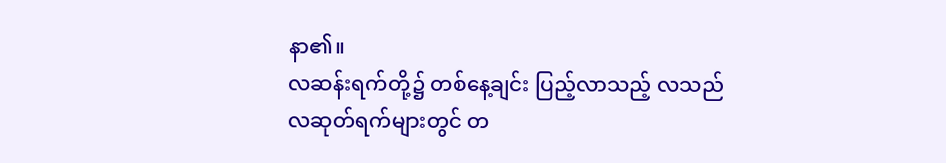နာ၏။
လဆန်းရက်တို့၌ တစ်နေ့ချင်း ပြည့်လာသည့် လသည် လဆုတ်ရက်များတွင် တ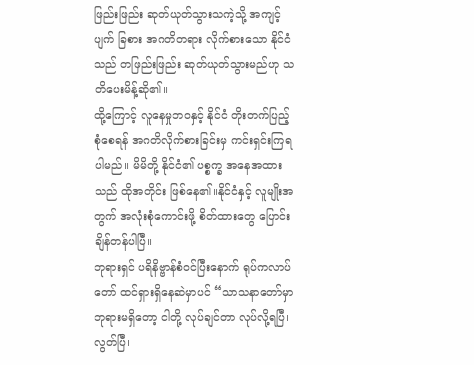ဖြည်းဖြည်း ဆုတ်ယုတ်သွားသကဲ့သို့ အကျင့်ပျက် ခြစား အဂတိတရား လိုက်စားသော နိုင်ငံသည် တဖြည်းဖြည်း ဆုတ်ယုတ်သွားမည်ဟု သတိပေးမိန့်ဆို၏။
ထို့ကြောင့် လူနေမှုဘဝနှင့် နိုင်ငံ တိုးတက်ပြည့်စုံစေရန် အဂတိလိုက်စားခြင်းမှ ကင်းရှင်းကြရပါမည်။ မိမိတို့ နိုင်ငံ၏ ပစ္စက္ခ အနေအထားသည် ထိုအတိုင်း ဖြစ်နေ၏။နိုင်ငံနှင့် လူမျိုးအတွက် အလုံးစုံကောင်းဖို့ စိတ်ထားတွေ ပြောင်းချိန်တန်ပါပြီ။
ဘုရားရှင် ပရိနိဗ္ဗာန်စံဝင်ပြီးနောက် ရုပ်ကလာပ်တော် ထင်ရှားရှိနေဆဲမှာပင် “သာသနာတော်မှာ ဘုရားမရှိတော့ ငါတို့ လုပ်ချင်တာ လုပ်လို့ရပြီ၊ လွတ်ပြီ၊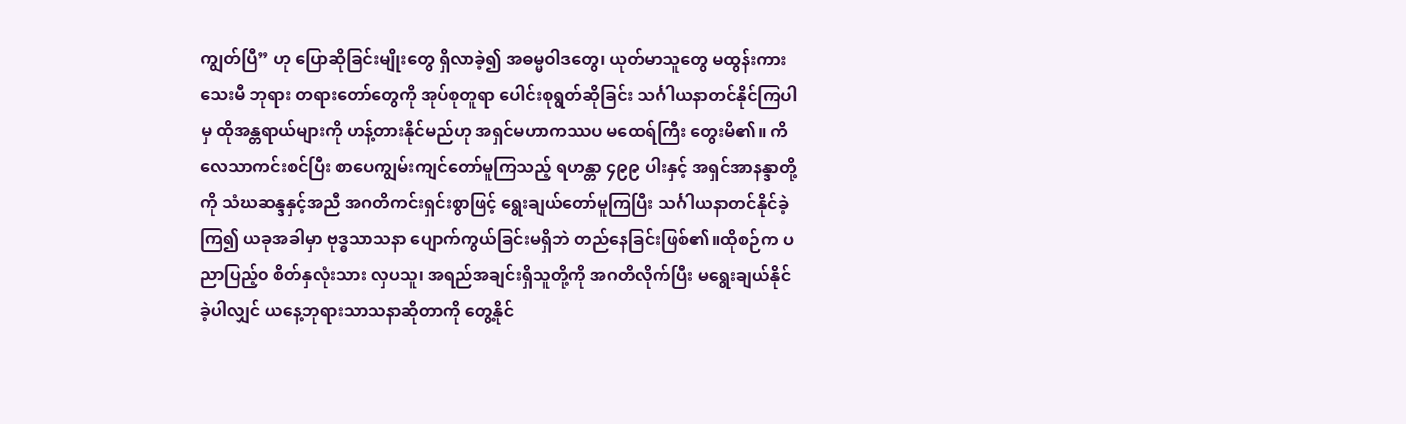ကျွတ်ပြီ” ဟု ပြောဆိုခြင်းမျိုးတွေ ရှိလာခဲ့၍ အဓမ္မဝါဒတွေ၊ ယုတ်မာသူတွေ မထွန်းကားသေးမီ ဘုရား တရားတော်တွေကို အုပ်စုတူရာ ပေါင်းစုရွတ်ဆိုခြင်း သင်္ဂါယနာတင်နိုင်ကြပါမှ ထိုအန္တရာယ်များကို ဟန့်တားနိုင်မည်ဟု အရှင်မဟာကဿပ မထေရ်ကြီး တွေးမိ၏။ ကိလေသာကင်းစင်ပြီး စာပေကျွမ်းကျင်တော်မူကြသည့် ရဟန္တာ ၄၉၉ ပါးနှင့် အရှင်အာနန္ဒာတို့ကို သံဃဆန္ဒနှင့်အညီ အဂတိကင်းရှင်းစွာဖြင့် ရွေးချယ်တော်မူကြပြီး သင်္ဂါယနာတင်နိုင်ခဲ့ကြ၍ ယခုအခါမှာ ဗုဒ္ဓသာသနာ ပျောက်ကွယ်ခြင်းမရှိဘဲ တည်နေခြင်းဖြစ်၏။ထိုစဉ်က ပညာပြည့်၀ စိတ်နှလုံးသား လှပသူ၊ အရည်အချင်းရှိသူတို့ကို အဂတိလိုက်ပြီး မရွေးချယ်နိုင်ခဲ့ပါလျှင် ယနေ့ဘုရားသာသနာဆိုတာကို တွေ့နိုင်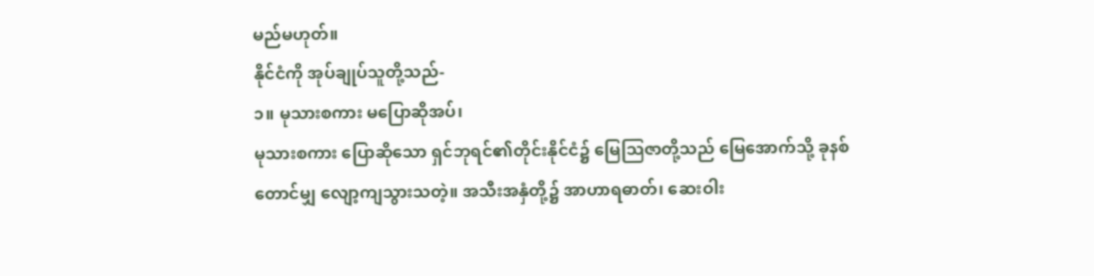မည်မဟုတ်။
နိုင်ငံကို အုပ်ချုပ်သူတို့သည်-
၁။ မုသားစကား မပြောဆိုအပ်၊
မုသားစကား ပြောဆိုသော ရှင်ဘုရင်၏တိုင်းနိုင်ငံ၌ မြေသြဇာတို့သည် မြေအောက်သို့ ခုနစ်တောင်မျှ လျော့ကျသွားသတဲ့။ အသီးအနှံတို့၌ အာဟာရဓာတ်၊ ဆေးဝါး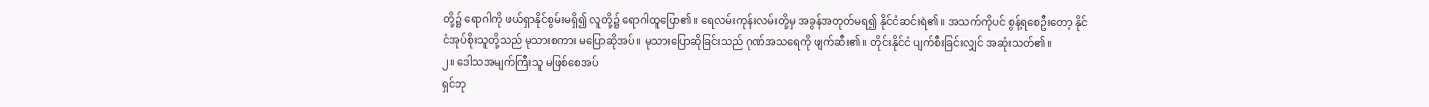တို့၌ ရောဂါကို ဖယ်ရှာနိုင်စွမ်းမရှိ၍ လူတို့၌ ရောဂါထူပြော၏။ ရေလမ်းကုန်းလမ်းတို့မှ အခွန်အတုတ်မရ၍ နိုင်ငံဆင်းရဲ၏။ အသက်ကိုပင် စွန့်ရစေဦးတော့ နိုင်ငံအုပ်စိုးသူတို့သည် မုသားစကား မပြောဆိုအပ်။ မုသားပြောဆိုခြင်းသည် ဂုဏ်အသရေကို ဖျက်ဆီး၏။ တိုင်းနိုင်ငံ ပျက်စီးခြင်းလျှင် အဆုံးသတ်၏။
၂။ ဒေါသအမျက်ကြီးသူ မဖြစ်စေအပ်
ရှင်ဘု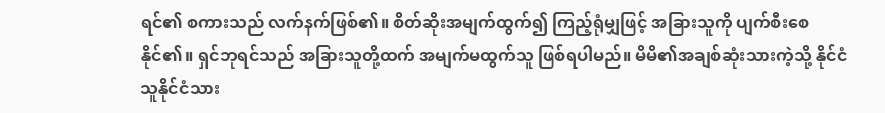ရင်၏ စကားသည် လက်နက်ဖြစ်၏။ စိတ်ဆိုးအမျက်ထွက်၍ ကြည့်ရုံမျှဖြင့် အခြားသူကို ပျက်စီးစေနိုင်၏။ ရှင်ဘုရင်သည် အခြားသူတို့ထက် အမျက်မထွက်သူ ဖြစ်ရပါမည်။ မိမိ၏အချစ်ဆုံးသားကဲ့သို့ နိုင်ငံသူနိုင်ငံသား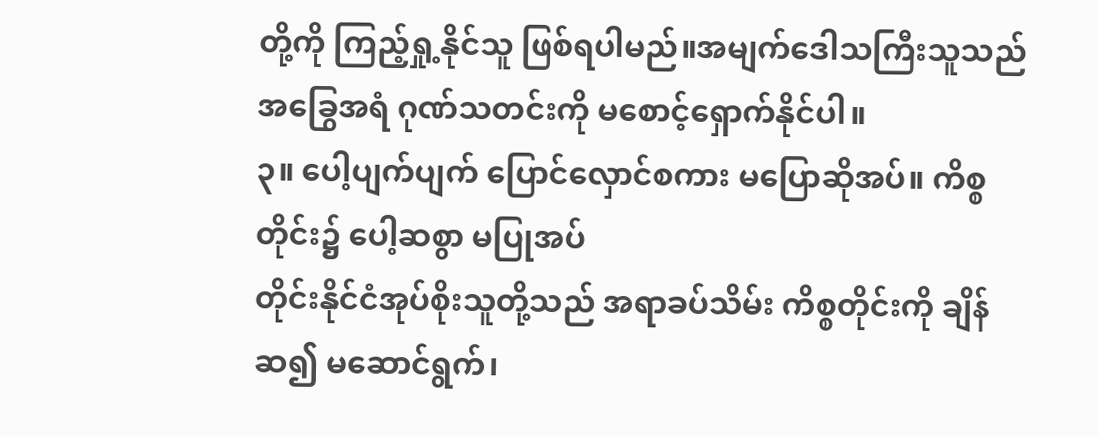တို့ကို ကြည့်ရှု့နိုင်သူ ဖြစ်ရပါမည်။အမျက်ဒေါသကြီးသူသည် အခြွေအရံ ဂုဏ်သတင်းကို မစောင့်ရှောက်နိုင်ပါ။
၃။ ပေါ့ပျက်ပျက် ပြောင်လှောင်စကား မပြောဆိုအပ်။ ကိစ္စတိုင်း၌ ပေါ့ဆစွာ မပြုအပ်
တိုင်းနိုင်ငံအုပ်စိုးသူတို့သည် အရာခပ်သိမ်း ကိစ္စတိုင်းကို ချိန်ဆ၍ မဆောင်ရွက်၊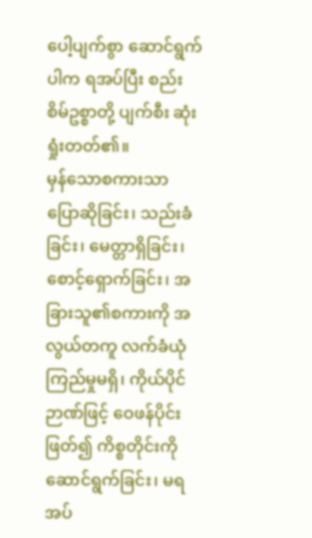ပေါ့ပျက်စွာ ဆောင်ရွက်ပါက ရအပ်ပြီး စည်းစိမ်ဥစ္စာတို့ ပျက်စီး ဆုံးရှုံးတတ်၏။
မှန်သောစကားသာ ပြောဆိုခြင်း၊ သည်းခံခြင်း၊ မေတ္တာရှိခြင်း၊ စောင့်ရှောက်ခြင်း၊ အခြားသူ၏စကားကို အလွယ်တကူ လက်ခံယုံကြည်မှုမရှိ၊ ကိုယ်ပိုင်ဉာဏ်ဖြင့် ဝေဖန်ပိုင်းဖြတ်၍ ကိစ္စတိုင်းကို ဆောင်ရွက်ခြင်း၊ မရအပ်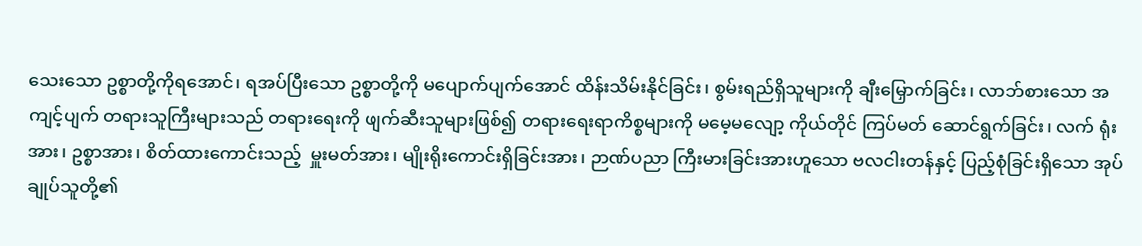သေးသော ဥစ္စာတို့ကိုရအောင်၊ ရအပ်ပြီးသော ဥစ္စာတို့ကို မပျောက်ပျက်အောင် ထိန်းသိမ်းနိုင်ခြင်း၊ စွမ်းရည်ရှိသူများကို ချီးမြှောက်ခြင်း၊ လာဘ်စားသော အကျင့်ပျက် တရားသူကြီးများသည် တရားရေးကို ဖျက်ဆီးသူများဖြစ်၍ တရားရေးရာကိစ္စများကို မမေ့မလျော့ ကိုယ်တိုင် ကြပ်မတ် ဆောင်ရွက်ခြင်း၊ လက် ရုံးအား၊ ဥစ္စာအား၊ စိတ်ထားကောင်းသည့်  မှူးမတ်အား၊ မျိုးရိုးကောင်းရှိခြင်းအား၊ ဉာဏ်ပညာ ကြီးမားခြင်းအားဟူသော ဗလငါးတန်နှင့် ပြည့်စုံခြင်းရှိသော အုပ်ချုပ်သူတို့၏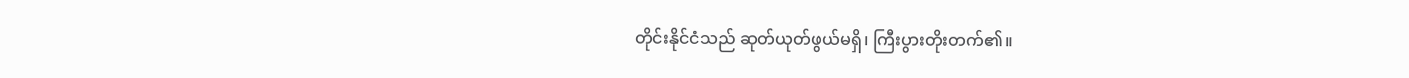တိုင်းနိုင်ငံသည် ဆုတ်ယုတ်ဖွယ်မရှိ၊ ကြီးပွားတိုးတက်၏။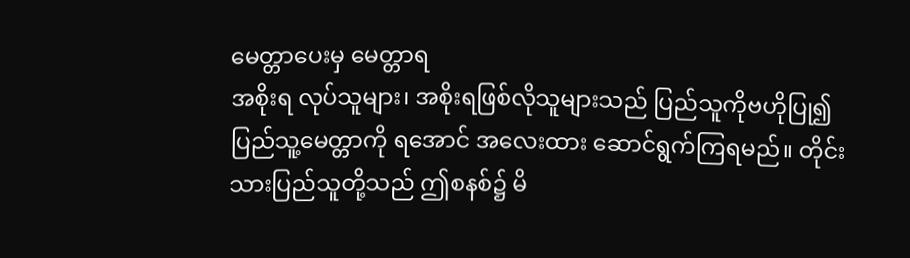မေတ္တာပေးမှ မေတ္တာရ
အစိုးရ လုပ်သူများ၊ အစိုးရဖြစ်လိုသူများသည် ပြည်သူကိုဗဟိုပြု၍ ပြည်သူ့မေတ္တာကို ရအောင် အလေးထား ဆောင်ရွက်ကြရမည်။ တိုင်းသားပြည်သူတို့သည် ဤစနစ်၌ မိ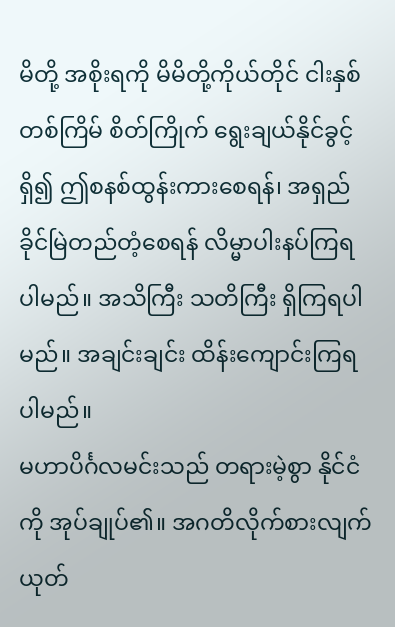မိတို့ အစိုးရကို မိမိတို့ကိုယ်တိုင် ငါးနှစ်တစ်ကြိမ် စိတ်ကြိုက် ရွေးချယ်နိုင်ခွင့်ရှိ၍ ဤစနစ်ထွန်းကားစေရန်၊ အရှည်ခိုင်မြဲတည်တံ့စေရန် လိမ္မာပါးနပ်ကြရပါမည်။ အသိကြီး သတိကြီး ရှိကြရပါမည်။ အချင်းချင်း ထိန်းကျောင်းကြရပါမည်။
မဟာပိင်္ဂလမင်းသည် တရားမဲ့စွာ နိုင်ငံကို အုပ်ချုပ်၏။ အဂတိလိုက်စားလျက် ယုတ်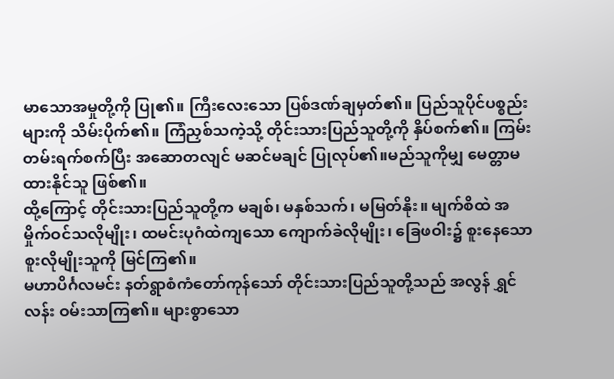မာသောအမှုတို့ကို ပြု၏။ ကြီးလေးသော ပြစ်ဒဏ်ချမှတ်၏။ ပြည်သူပိုင်ပစ္စည်းများကို သိမ်းပိုက်၏။ ကြံညှစ်သကဲ့သို့ တိုင်းသားပြည်သူတို့ကို နှိပ်စက်၏။ ကြမ်းတမ်းရက်စက်ပြီး အဆောတလျင် မဆင်မချင် ပြုလုပ်၏။မည်သူကိုမျှ မေတ္တာမထားနိုင်သူ ဖြစ်၏။
ထို့ကြောင့် တိုင်းသားပြည်သူတို့က မချစ်၊ မနှစ်သက်၊ မမြတ်နိုး။ မျက်စိထဲ အမှိုက်ဝင်သလိုမျိုး၊ ထမင်းပုဂံထဲကျသော ကျောက်ခဲလိုမျိုး၊ ခြေဖဝါး၌ စူးနေသော စူးလိုမျိုးသူကို မြင်ကြ၏။
မဟာပိင်္ဂလမင်း နတ်ရွာစံကံတော်ကုန်သော် တိုင်းသားပြည်သူတို့သည် အလွန် ရွှင်လန်း ဝမ်းသာကြ၏။ များစွာသော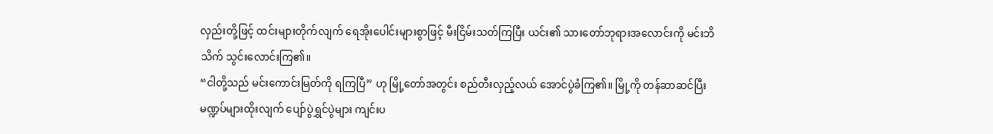လှည်းတို့ဖြင့် ထင်းများတိုက်လျက် ရေအိုးပေါင်းများစွာဖြင့် မီးငြိမ်းသတ်ကြပြီး ယင်း၏ သားတော်ဘုရားအလောင်းကို မင်းဘိသိက် သွင်းလောင်းကြ၏။
“ငါတို့သည် မင်းကောင်းမြတ်ကို ရကြပြီ” ဟု မြို့တော်အတွင်း စည်တီးလှည့်လယ် အောင်ပွဲခံကြ၏။ မြို့ကို တန်ဆာဆင်ပြီး  မဏ္ဍပ်များထိုးလျက် ပျော်ပွဲရွှင်ပွဲများ ကျင်းပ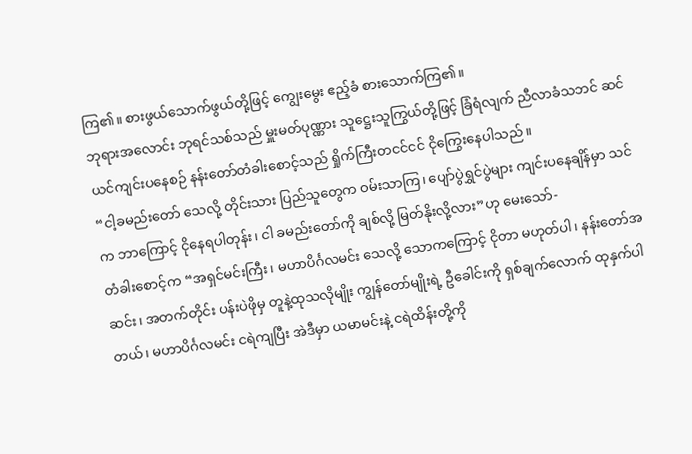ကြ၏။ စားဖွယ်သောက်ဖွယ်တို့ဖြင့် ကျွေးမွေး ဧည့်ခံ စားသောက်ကြ၏။
ဘုရားအလောင်း ဘုရင်သစ်သည် မှူးမတ်ပုဏ္ဏား သူဋ္ဌေးသူကြွယ်တို့ဖြင့် ခြံရံလျက် ညီလာခံသဘင် ဆင်ယင်ကျင်းပနေစဉ် နန်းတော်တံခါးစောင့်သည် ရှိုက်ကြီးတငင်ငင် ငိုကြွေးနေပါသည်။
“ငါ့ခမည်းတော် သေလို့ တိုင်းသား ပြည်သူတွေက ဝမ်းသာကြ၊ ပျော်ပွဲရွှင်ပွဲများ ကျင်းပနေချိန်မှာ သင်က ဘာကြောင့် ငိုနေရပါတုန်း၊ ငါ ခမည်းတော်ကို ချစ်လို့ မြတ်နိုးလို့လား”ဟု မေးသော်-
တံခါးစောင့်က “အရှင်မင်းကြီး၊ မဟာပိင်္ဂလမင်း သေလို့ သောကကြောင့် ငိုတာ မဟုတ်ပါ၊ နန်းတော်အဆင်း၊ အတက်တိုင်း ပန်းပဲဖိုမှ တူနဲ့ထုသလိုမျိုး ကျွန်တော်မျိုးရဲ့ ဦခေါင်းကို ရှစ်ချက်လောက် ထုနှက်ပါတယ်၊ မဟာပိင်္ဂလမင်း ငရဲကျပြီး အဲဒီမှာ ယမာမင်းနဲ့ ငရဲထိန်းတို့ကို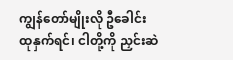ကျွန်တော်မျိုးလို ဦခေါင်း ထုနှက်ရင်၊ ငါတို့ကို ညှင်းဆဲ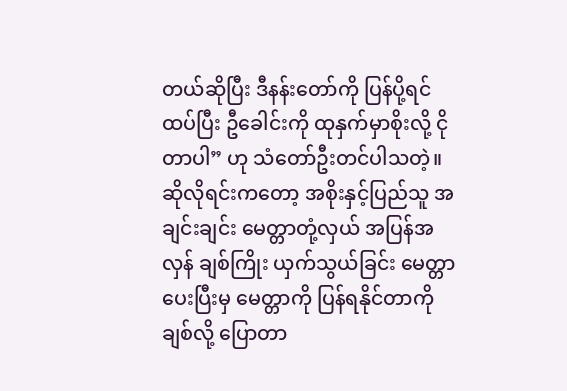တယ်ဆိုပြီး ဒီနန်းတော်ကို ပြန်ပို့ရင်ထပ်ပြီး ဦခေါင်းကို ထုနှက်မှာစိုးလို့ ငိုတာပါ” ဟု သံတော်ဦးတင်ပါသတဲ့။
ဆိုလိုရင်းကတော့ အစိုးနှင့်ပြည်သူ အချင်းချင်း မေတ္တာတုံ့လှယ် အပြန်အလှန် ချစ်ကြိုး ယှက်သွယ်ခြင်း မေတ္တာပေးပြီးမှ မေတ္တာကို ပြန်ရနိုင်တာကို ချစ်လို့ ပြောတာ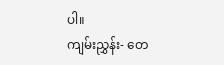ပါ။
ကျမ်းညွှန်း- တေ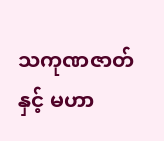သကုဏဇာတ်နှင့် မဟာ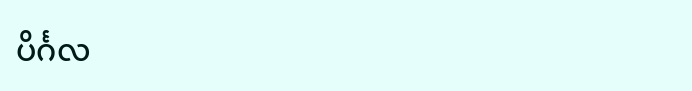ပိင်္ဂလ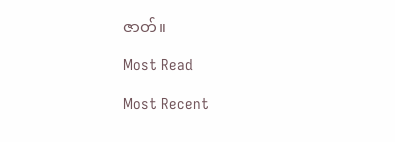ဇာတ်။

Most Read

Most Recent